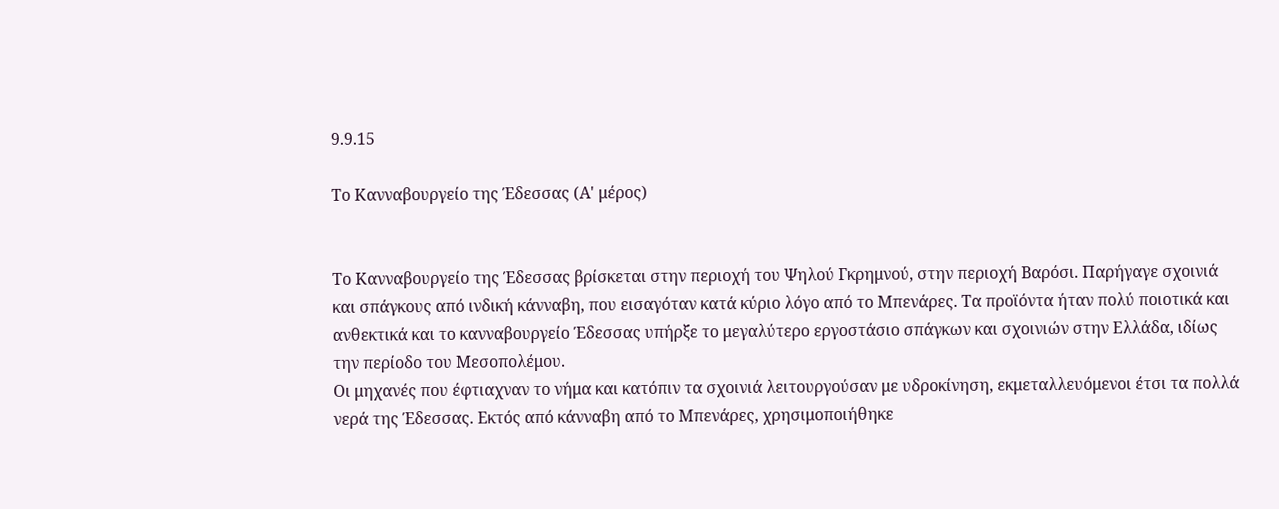9.9.15

Το Κανναβουργείο της Έδεσσας (Α' μέρος)


Το Κανναβουργείο της Έδεσσας βρίσκεται στην περιοχή του Ψηλού Γκρημνού, στην περιοχή Βαρόσι. Παρήγαγε σχοινιά και σπάγκους από ινδική κάνναβη, που εισαγόταν κατά κύριο λόγο από το Μπενάρες. Τα προϊόντα ήταν πολύ ποιοτικά και ανθεκτικά και το κανναβουργείο Έδεσσας υπήρξε το μεγαλύτερο εργοστάσιο σπάγκων και σχοινιών στην Ελλάδα, ιδίως την περίοδο του Μεσοπολέμου.
Οι μηχανές που έφτιαχναν το νήμα και κατόπιν τα σχοινιά λειτουργούσαν με υδροκίνηση, εκμεταλλευόμενοι έτσι τα πολλά νερά της Έδεσσας. Εκτός από κάνναβη από το Μπενάρες, χρησιμοποιήθηκε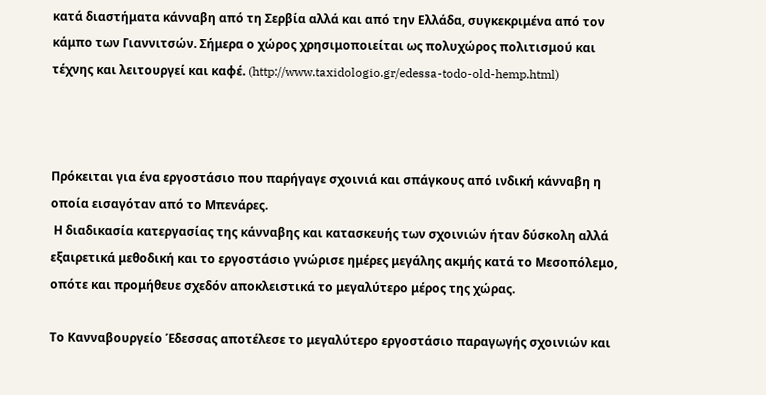κατά διαστήματα κάνναβη από τη Σερβία αλλά και από την Ελλάδα, συγκεκριμένα από τον κάμπο των Γιαννιτσών. Σήμερα ο χώρος χρησιμοποιείται ως πολυχώρος πολιτισμού και τέχνης και λειτουργεί και καφέ. (http://www.taxidologio.gr/edessa-todo-old-hemp.html)



Πρόκειται για ένα εργοστάσιο που παρήγαγε σχοινιά και σπάγκους από ινδική κάνναβη η οποία εισαγόταν από το Μπενάρες.
 Η διαδικασία κατεργασίας της κάνναβης και κατασκευής των σχοινιών ήταν δύσκολη αλλά εξαιρετικά μεθοδική και το εργοστάσιο γνώρισε ημέρες μεγάλης ακμής κατά το Μεσοπόλεμο, οπότε και προμήθευε σχεδόν αποκλειστικά το μεγαλύτερο μέρος της χώρας.

Το Κανναβουργείο Έδεσσας αποτέλεσε το μεγαλύτερο εργοστάσιο παραγωγής σχοινιών και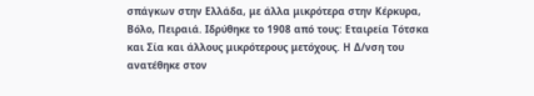σπάγκων στην Ελλάδα, με άλλα μικρότερα στην Κέρκυρα, Βόλο, Πειραιά. Ιδρύθηκε το 1908 από τους: Εταιρεία Τότσκα και Σία και άλλους μικρότερους μετόχους. Η Δ/νση του ανατέθηκε στον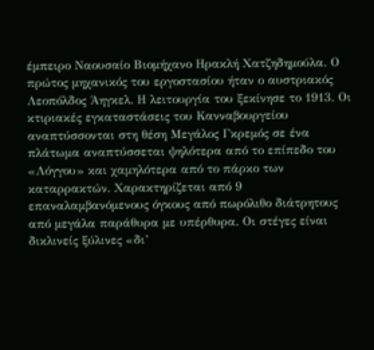έμπειρο Ναουσαίο Βιομήχανο Ηρακλή Χατζηδημούλα. Ο πρώτος μηχανικός του εργοστασίου ήταν ο αυστριακός Λεοπόλδος Άηγκελ. Η λειτουργία του ξεκίνησε το 1913. Οι κτιριακές εγκαταστάσεις του Κανναβουργείου αναπτύσσονται στη θέση Μεγάλος Γκρεμός σε ένα πλάτωμα αναπτύσσεται ψηλότερα από το επίπεδο του «Λόγγου» και χαμηλότερα από το πάρκο των καταρρακτών. Χαρακτηρίζεται από 9 επαναλαμβανόμενους όγκους από πωρόλιθο διάτρητους από μεγάλα παράθυρα με υπέρθυρα. Οι στέγες είναι δικλινείς ξύλινες «δι’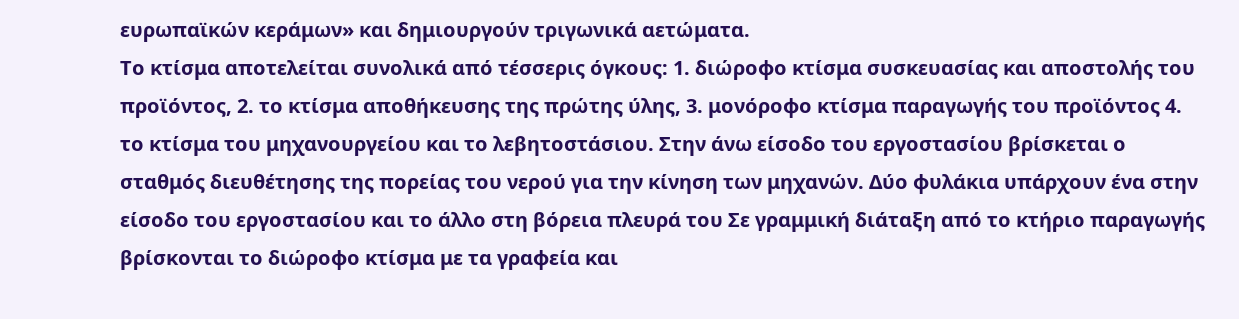ευρωπαϊκών κεράμων» και δημιουργούν τριγωνικά αετώματα.
Το κτίσμα αποτελείται συνολικά από τέσσερις όγκους: 1. διώροφο κτίσμα συσκευασίας και αποστολής του προϊόντος, 2. το κτίσμα αποθήκευσης της πρώτης ύλης, 3. μονόροφο κτίσμα παραγωγής του προϊόντος 4. το κτίσμα του μηχανουργείου και το λεβητοστάσιου. Στην άνω είσοδο του εργοστασίου βρίσκεται ο σταθμός διευθέτησης της πορείας του νερού για την κίνηση των μηχανών. Δύο φυλάκια υπάρχουν ένα στην είσοδο του εργοστασίου και το άλλο στη βόρεια πλευρά του Σε γραμμική διάταξη από το κτήριο παραγωγής βρίσκονται το διώροφο κτίσμα με τα γραφεία και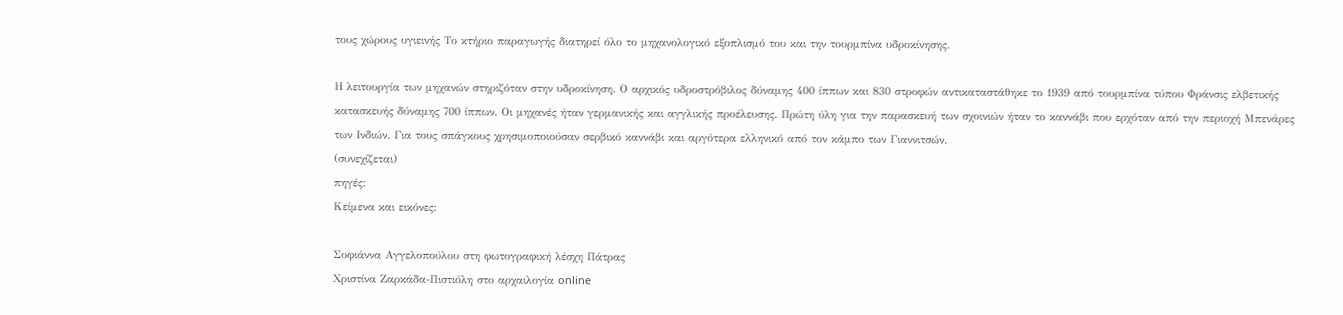τους χώρους υγιεινής Το κτήριο παραγωγής διατηρεί όλο το μηχανολογικό εξοπλισμό του και την τουρμπίνα υδροκίνησης.

Η λειτουργία των μηχανών στηριζόταν στην υδροκίνηση. Ο αρχικός υδροστρόβιλος δύναμης 400 ίππων και 830 στροφών αντικαταστάθηκε το 1939 από τουρμπίνα τύπου Φράνσις ελβετικής κατασκευής δύναμης 700 ίππων. Οι μηχανές ήταν γερμανικής και αγγλικής προέλευσης. Πρώτη ύλη για την παρασκευή των σχοινιών ήταν το καννάβι που ερχόταν από την περιοχή Μπενάρες των Ινδιών. Για τους σπάγκους χρησιμοποιούσαν σερβικό καννάβι και αργότερα ελληνικό από τον κάμπο των Γιαννιτσών.
(συνεχίζεται)
πηγές:
Κείμενα και εικόνες:

Σοφιάννα Αγγελοπούλου στη φωτογραφική λέσχη Πάτρας
Χριστίνα Ζαρκάδα-Πιστιόλη στο αρχαιλογία online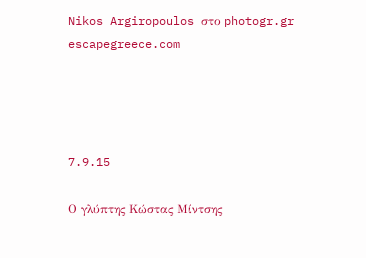Nikos Argiropoulos στο photogr.gr
escapegreece.com




7.9.15

Ο γλύπτης Κώστας Μίντσης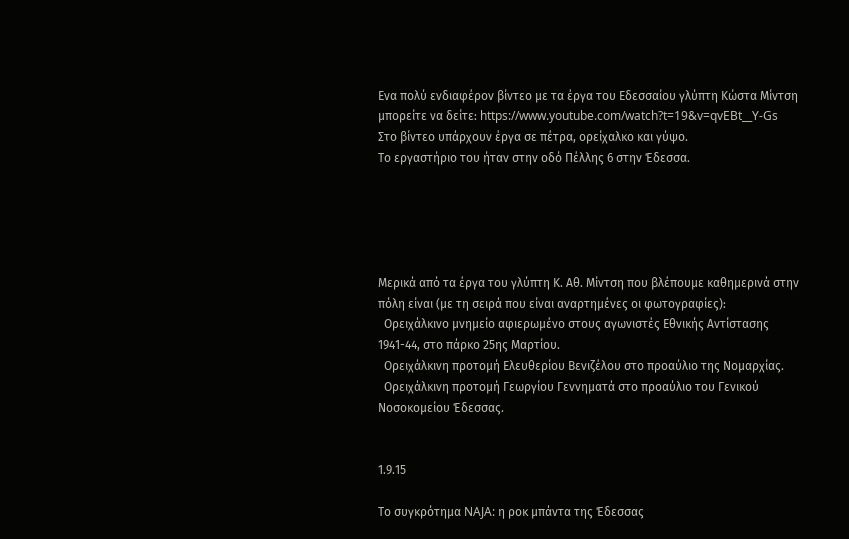Ενα πολύ ενδιαφέρον βίντεο με τα έργα του Εδεσσαίου γλύπτη Κώστα Μίντση μπορείτε να δείτε: https://www.youtube.com/watch?t=19&v=qvEBt__Y-Gs
Στο βίντεο υπάρχουν έργα σε πέτρα, ορείχαλκο και γύψο.
Το εργαστήριο του ήταν στην οδό Πέλλης 6 στην Έδεσσα.





Μερικά από τα έργα του γλύπτη Κ. Αθ. Μίντση που βλέπουμε καθημερινά στην πόλη είναι (με τη σειρά που είναι αναρτημένες οι φωτογραφίες):
  Ορειχάλκινο μνημείο αφιερωμένο στους αγωνιστές Εθνικής Αντίστασης 1941-44, στο πάρκο 25ης Μαρτίου.
  Ορειχάλκινη προτομή Ελευθερίου Βενιζέλου στο προαύλιο της Νομαρχίας.
  Ορειχάλκινη προτομή Γεωργίου Γεννηματά στο προαύλιο του Γενικού Νοσοκομείου Έδεσσας.


1.9.15

Το συγκρότημα NAJA: η ροκ μπάντα της Έδεσσας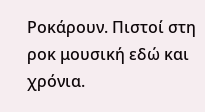Ροκάρουν. Πιστοί στη ροκ μουσική εδώ και χρόνια.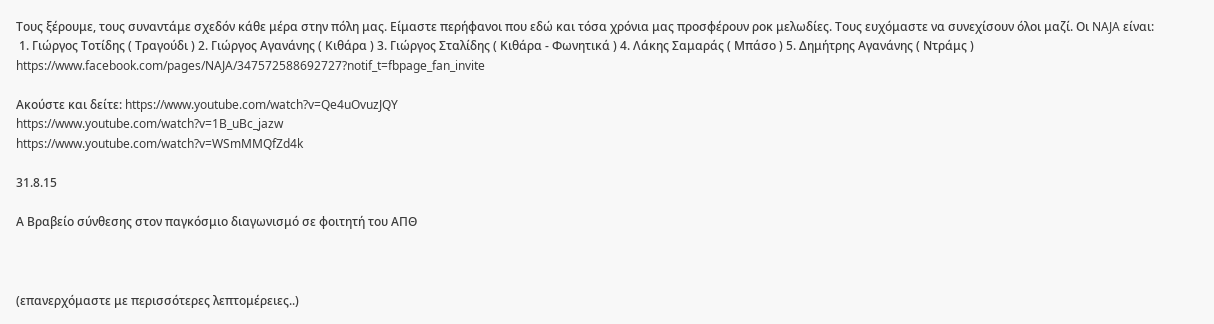Τους ξέρουμε, τους συναντάμε σχεδόν κάθε μέρα στην πόλη μας. Είμαστε περήφανοι που εδώ και τόσα χρόνια μας προσφέρουν ροκ μελωδίες. Τους ευχόμαστε να συνεχίσουν όλοι μαζί. Οι NAJA είναι:
 1. Γιώργος Τοτίδης ( Τραγούδι ) 2. Γιώργος Αγανάνης ( Κιθάρα ) 3. Γιώργος Σταλίδης ( Κιθάρα - Φωνητικά ) 4. Λάκης Σαμαράς ( Μπάσο ) 5. Δημήτρης Αγανάνης ( Ντράμς )
https://www.facebook.com/pages/NAJA/347572588692727?notif_t=fbpage_fan_invite

Ακούστε και δείτε: https://www.youtube.com/watch?v=Qe4uOvuzJQY
https://www.youtube.com/watch?v=1B_uBc_jazw
https://www.youtube.com/watch?v=WSmMMQfZd4k

31.8.15

Α Βραβείο σύνθεσης στον παγκόσμιο διαγωνισμό σε φοιτητή του ΑΠΘ



(επανερχόμαστε με περισσότερες λεπτομέρειες..)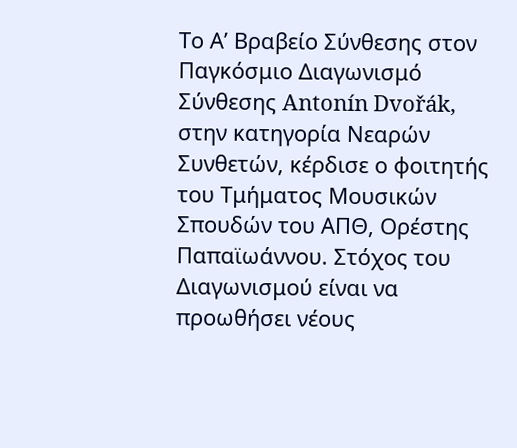Το Α’ Βραβείο Σύνθεσης στον Παγκόσμιο Διαγωνισμό Σύνθεσης Antonín Dvořák, στην κατηγορία Νεαρών Συνθετών, κέρδισε ο φοιτητής του Τμήματος Μουσικών Σπουδών του ΑΠΘ, Ορέστης Παπαϊωάννου. Στόχος του Διαγωνισμού είναι να προωθήσει νέους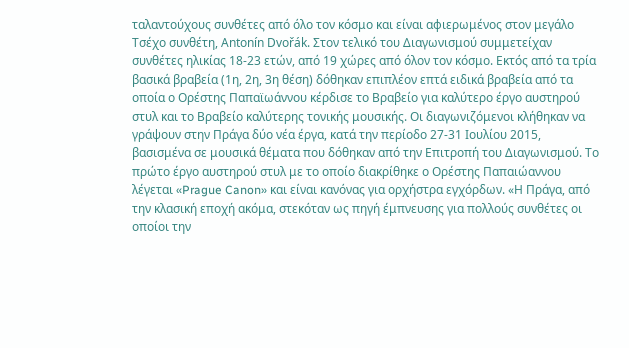ταλαντούχους συνθέτες από όλο τον κόσμο και είναι αφιερωμένος στον μεγάλο Τσέχο συνθέτη, Antonín Dvořák. Στον τελικό του Διαγωνισμού συμμετείχαν συνθέτες ηλικίας 18-23 ετών, από 19 χώρες από όλον τον κόσμο. Εκτός από τα τρία βασικά βραβεία (1η, 2η, 3η θέση) δόθηκαν επιπλέον επτά ειδικά βραβεία από τα οποία ο Ορέστης Παπαϊωάννου κέρδισε το Βραβείο για καλύτερο έργο αυστηρού στυλ και το Βραβείο καλύτερης τονικής μουσικής. Οι διαγωνιζόμενοι κλήθηκαν να γράψουν στην Πράγα δύο νέα έργα, κατά την περίοδο 27-31 Ιουλίου 2015, βασισμένα σε μουσικά θέματα που δόθηκαν από την Επιτροπή του Διαγωνισμού. Το πρώτο έργο αυστηρού στυλ με το οποίο διακρίθηκε ο Ορέστης Παπαιώαννου λέγεται «Prague Canon» και είναι κανόνας για ορχήστρα εγχόρδων. «Η Πράγα, από την κλασική εποχή ακόμα, στεκόταν ως πηγή έμπνευσης για πολλούς συνθέτες οι οποίοι την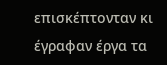επισκέπτονταν κι έγραφαν έργα τα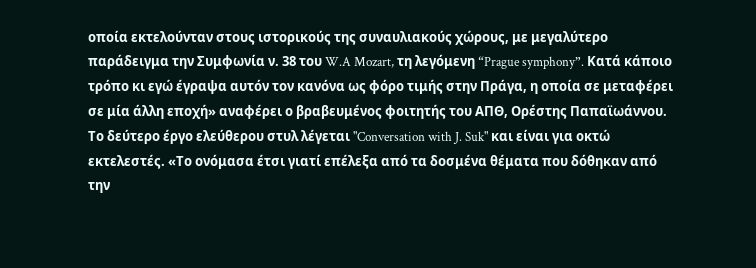οποία εκτελούνταν στους ιστορικούς της συναυλιακούς χώρους, με μεγαλύτερο παράδειγμα την Συμφωνία ν. 38 του W.A Mozart, τη λεγόμενη “Prague symphony”. Κατά κάποιο τρόπο κι εγώ έγραψα αυτόν τον κανόνα ως φόρο τιμής στην Πράγα, η οποία σε μεταφέρει σε μία άλλη εποχή» αναφέρει ο βραβευμένος φοιτητής του ΑΠΘ, Ορέστης Παπαϊωάννου. Το δεύτερο έργο ελεύθερου στυλ λέγεται "Conversation with J. Suk" και είναι για οκτώ εκτελεστές. «Το ονόμασα έτσι γιατί επέλεξα από τα δοσμένα θέματα που δόθηκαν από την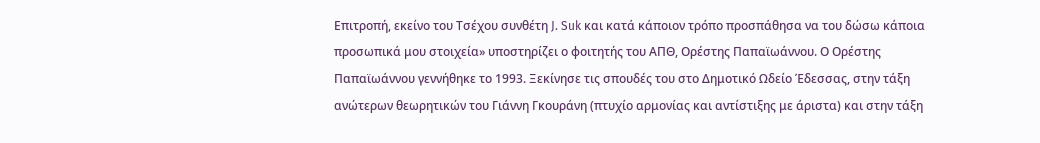Επιτροπή, εκείνο του Τσέχου συνθέτη J. Suk και κατά κάποιον τρόπο προσπάθησα να του δώσω κάποια προσωπικά μου στοιχεία» υποστηρίζει ο φοιτητής του ΑΠΘ, Ορέστης Παπαϊωάννου. Ο Ορέστης Παπαϊωάννου γεννήθηκε το 1993. Ξεκίνησε τις σπουδές του στο Δημοτικό Ωδείο Έδεσσας, στην τάξη ανώτερων θεωρητικών του Γιάννη Γκουράνη (πτυχίο αρμονίας και αντίστιξης με άριστα) και στην τάξη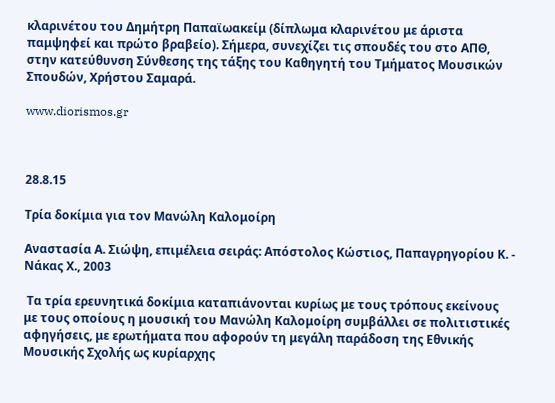κλαρινέτου του Δημήτρη Παπαϊωακείμ (δίπλωμα κλαρινέτου με άριστα παμψηφεί και πρώτο βραβείο). Σήμερα, συνεχίζει τις σπουδές του στο ΑΠΘ, στην κατεύθυνση Σύνθεσης της τάξης του Καθηγητή του Τμήματος Μουσικών Σπουδών, Χρήστου Σαμαρά.

www.diorismos.gr



28.8.15

Τρία δοκίμια για τον Μανώλη Καλομοίρη

Αναστασία Α. Σιώψη, επιμέλεια σειράς: Απόστολος Κώστιος, Παπαγρηγορίου Κ. - Νάκας Χ., 2003

 Τα τρία ερευνητικά δοκίμια καταπιάνονται κυρίως με τους τρόπους εκείνους με τους οποίους η μουσική του Μανώλη Καλομοίρη συμβάλλει σε πολιτιστικές αφηγήσεις, με ερωτήματα που αφορούν τη μεγάλη παράδοση της Εθνικής Μουσικής Σχολής ως κυρίαρχης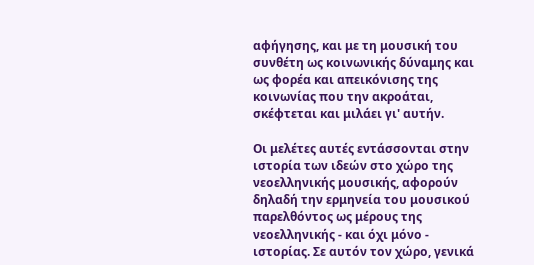αφήγησης, και με τη μουσική του συνθέτη ως κοινωνικής δύναμης και ως φορέα και απεικόνισης της κοινωνίας που την ακροάται, σκέφτεται και μιλάει γι' αυτήν.

Οι μελέτες αυτές εντάσσονται στην ιστορία των ιδεών στο χώρο της νεοελληνικής μουσικής, αφορούν δηλαδή την ερμηνεία του μουσικού παρελθόντος ως μέρους της νεοελληνικής - και όχι μόνο - ιστορίας. Σε αυτόν τον χώρο, γενικά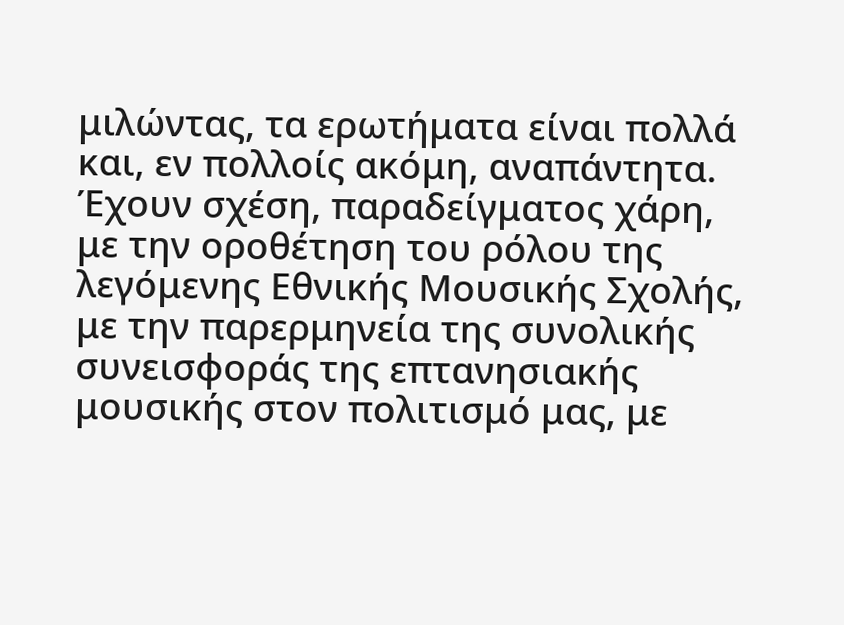μιλώντας, τα ερωτήματα είναι πολλά και, εν πολλοίς ακόμη, αναπάντητα. Έχουν σχέση, παραδείγματος χάρη, με την οροθέτηση του ρόλου της λεγόμενης Εθνικής Μουσικής Σχολής, με την παρερμηνεία της συνολικής συνεισφοράς της επτανησιακής μουσικής στον πολιτισμό μας, με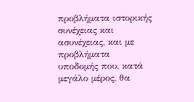προβλήματα ιστορικής συνέχειας και ασυνέχειας, και με προβλήματα υποδομής που, κατά μεγάλο μέρος, θα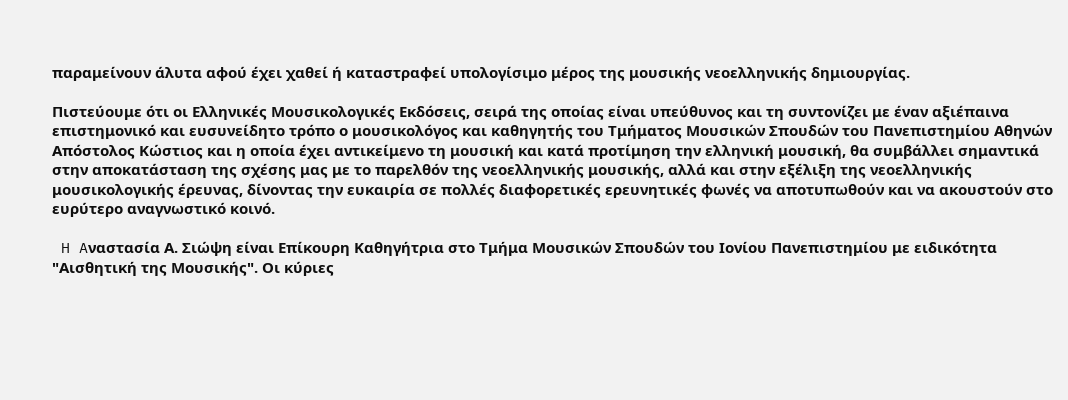παραμείνουν άλυτα αφού έχει χαθεί ή καταστραφεί υπολογίσιμο μέρος της μουσικής νεοελληνικής δημιουργίας.

Πιστεύουμε ότι οι Ελληνικές Μουσικολογικές Εκδόσεις, σειρά της οποίας είναι υπεύθυνος και τη συντονίζει με έναν αξιέπαινα επιστημονικό και ευσυνείδητο τρόπο ο μουσικολόγος και καθηγητής του Τμήματος Μουσικών Σπουδών του Πανεπιστημίου Αθηνών Απόστολος Κώστιος και η οποία έχει αντικείμενο τη μουσική και κατά προτίμηση την ελληνική μουσική, θα συμβάλλει σημαντικά στην αποκατάσταση της σχέσης μας με το παρελθόν της νεοελληνικής μουσικής, αλλά και στην εξέλιξη της νεοελληνικής μουσικολογικής έρευνας, δίνοντας την ευκαιρία σε πολλές διαφορετικές ερευνητικές φωνές να αποτυπωθούν και να ακουστούν στο ευρύτερο αναγνωστικό κοινό.

 H Aναστασία Α. Σιώψη είναι Επίκουρη Καθηγήτρια στο Τμήμα Μουσικών Σπουδών του Ιονίου Πανεπιστημίου με ειδικότητα "Αισθητική της Μουσικής". Οι κύριες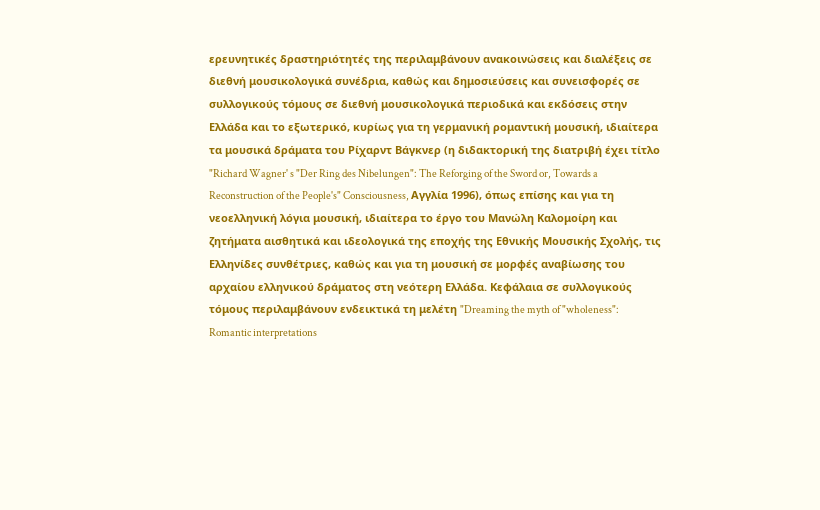ερευνητικές δραστηριότητές της περιλαμβάνουν ανακοινώσεις και διαλέξεις σε διεθνή μουσικολογικά συνέδρια, καθώς και δημοσιεύσεις και συνεισφορές σε συλλογικούς τόμους σε διεθνή μουσικολογικά περιοδικά και εκδόσεις στην Ελλάδα και το εξωτερικό, κυρίως για τη γερμανική ρομαντική μουσική, ιδιαίτερα τα μουσικά δράματα του Ρίχαρντ Βάγκνερ (η διδακτορική της διατριβή έχει τίτλο "Richard Wagner' s "Der Ring des Nibelungen": The Reforging of the Sword or, Towards a Reconstruction of the People's" Consciousness, Αγγλία 1996), όπως επίσης και για τη νεοελληνική λόγια μουσική, ιδιαίτερα το έργο του Μανώλη Καλομοίρη και ζητήματα αισθητικά και ιδεολογικά της εποχής της Εθνικής Μουσικής Σχολής, τις Ελληνίδες συνθέτριες, καθώς και για τη μουσική σε μορφές αναβίωσης του αρχαίου ελληνικού δράματος στη νεότερη Ελλάδα. Κεφάλαια σε συλλογικούς τόμους περιλαμβάνουν ενδεικτικά τη μελέτη "Dreaming the myth of "wholeness": Romantic interpretations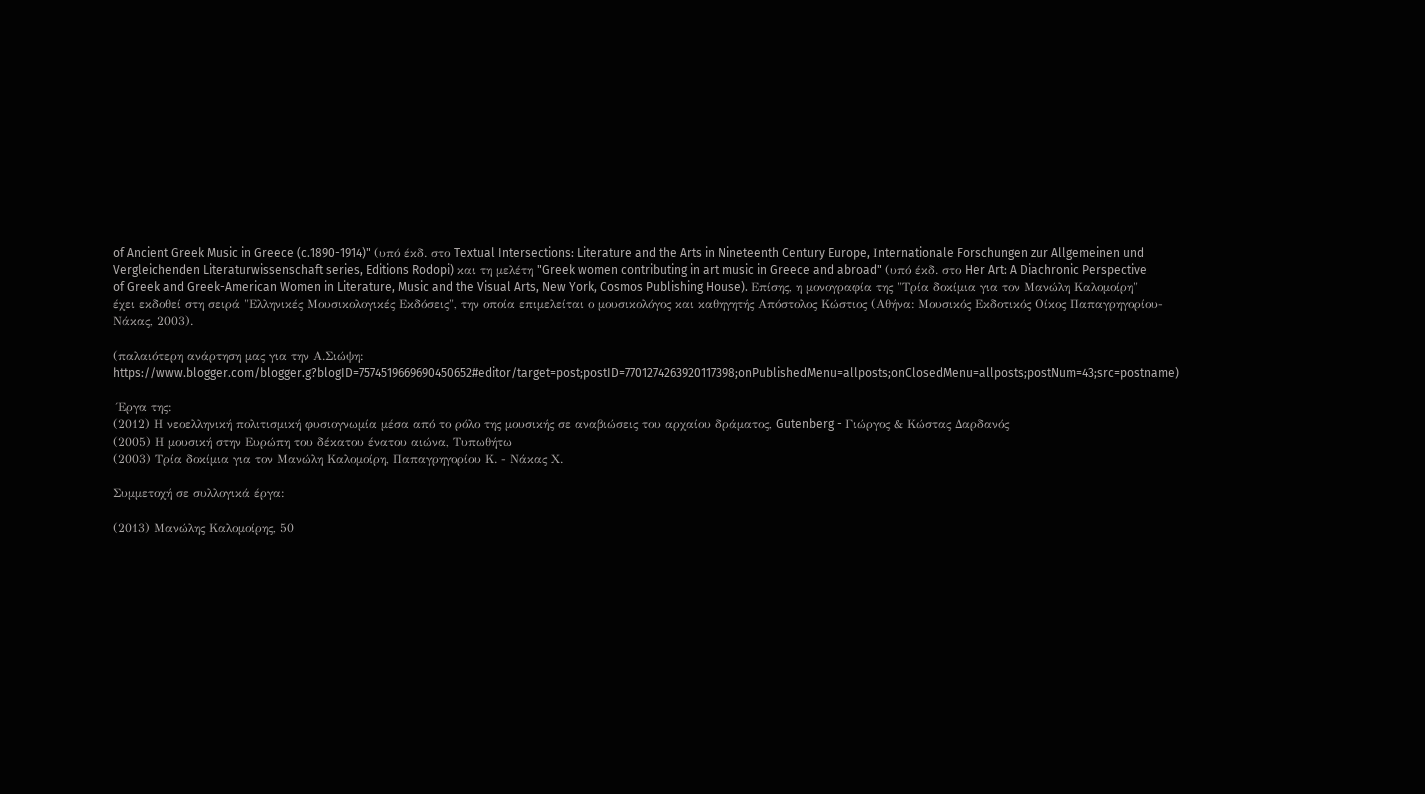of Ancient Greek Music in Greece (c.1890-1914)" (υπό έκδ. στο Textual Intersections: Literature and the Arts in Nineteenth Century Europe, Ιnternationale Forschungen zur Allgemeinen und Vergleichenden Literaturwissenschaft series, Editions Rodopi) και τη μελέτη "Greek women contributing in art music in Greece and abroad" (υπό έκδ. στο Her Art: A Diachronic Perspective of Greek and Greek-American Women in Literature, Music and the Visual Arts, New York, Cosmos Publishing House). Επίσης, η μονογραφία της "Τρία δοκίμια για τον Μανώλη Καλομοίρη" έχει εκδοθεί στη σειρά "Ελληνικές Μουσικολογικές Εκδόσεις", την οποία επιμελείται ο μουσικολόγος και καθηγητής Απόστολος Κώστιος (Αθήνα: Μουσικός Εκδοτικός Οίκος Παπαγρηγορίου-Νάκας, 2003).

(παλαιότερη ανάρτηση μας για την Α.Σιώψη: https://www.blogger.com/blogger.g?blogID=7574519669690450652#editor/target=post;postID=7701274263920117398;onPublishedMenu=allposts;onClosedMenu=allposts;postNum=43;src=postname)

 Έργα της:
(2012) Η νεοελληνική πολιτισμική φυσιογνωμία μέσα από το ρόλο της μουσικής σε αναβιώσεις του αρχαίου δράματος, Gutenberg - Γιώργος & Κώστας Δαρδανός
(2005) Η μουσική στην Ευρώπη του δέκατου ένατου αιώνα, Τυπωθήτω
(2003) Τρία δοκίμια για τον Μανώλη Καλομοίρη, Παπαγρηγορίου Κ. - Νάκας Χ.

Συμμετοχή σε συλλογικά έργα:

(2013) Μανώλης Καλομοίρης, 50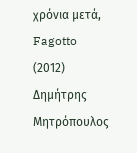χρόνια μετά, Fagotto
(2012) Δημήτρης Μητρόπουλος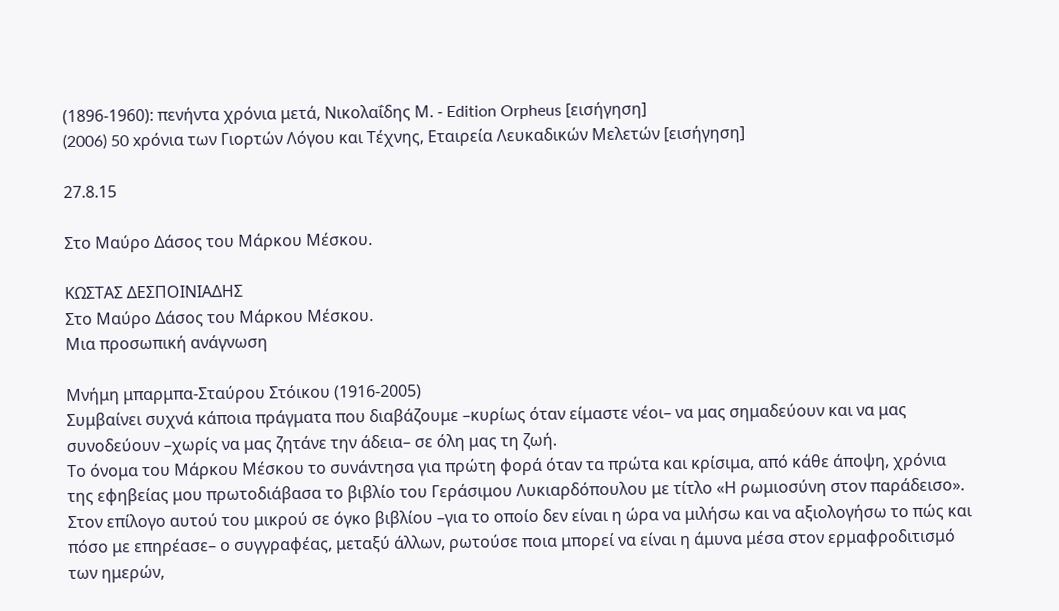(1896-1960): πενήντα χρόνια μετά, Νικολαΐδης Μ. - Edition Orpheus [εισήγηση]
(2006) 50 xρόνια των Γιορτών Λόγου και Τέχνης, Εταιρεία Λευκαδικών Μελετών [εισήγηση]

27.8.15

Στο Μαύρο Δάσος του Μάρκου Μέσκου.

ΚΩΣΤΑΣ ΔΕΣΠΟΙΝΙΑΔΗΣ
Στο Μαύρο Δάσος του Μάρκου Μέσκου.
Μια προσωπική ανάγνωση

Μνήμη μπαρμπα-Σταύρου Στόικου (1916-2005)
Συμβαίνει συχνά κάποια πράγματα που διαβάζουμε –κυρίως όταν είμαστε νέοι– να μας σημαδεύουν και να μας συνοδεύουν –χωρίς να μας ζητάνε την άδεια– σε όλη μας τη ζωή.
Το όνομα του Μάρκου Μέσκου το συνάντησα για πρώτη φορά όταν τα πρώτα και κρίσιμα, από κάθε άποψη, χρόνια της εφηβείας μου πρωτοδιάβασα το βιβλίο του Γεράσιμου Λυκιαρδόπουλου με τίτλο «Η ρωμιοσύνη στον παράδεισο». Στον επίλογο αυτού του μικρού σε όγκο βιβλίου –για το οποίο δεν είναι η ώρα να μιλήσω και να αξιολογήσω το πώς και πόσο με επηρέασε– ο συγγραφέας, μεταξύ άλλων, ρωτούσε ποια μπορεί να είναι η άμυνα μέσα στον ερμαφροδιτισμό των ημερών,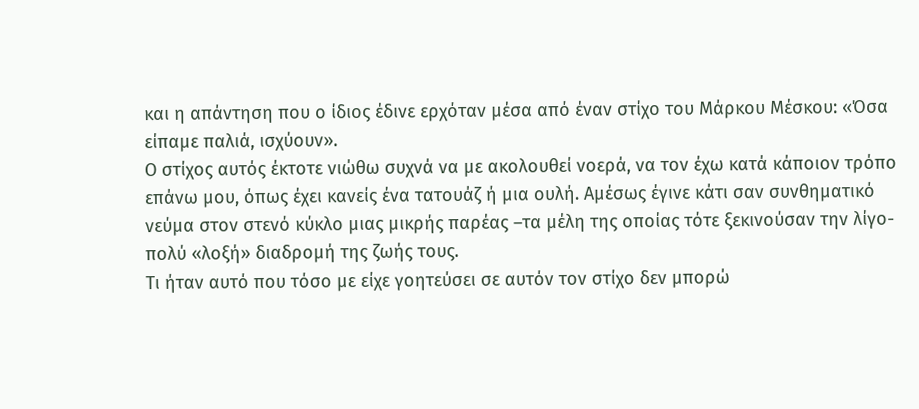και η απάντηση που ο ίδιος έδινε ερχόταν μέσα από έναν στίχο του Μάρκου Μέσκου: «Όσα είπαμε παλιά, ισχύουν».
Ο στίχος αυτός έκτοτε νιώθω συχνά να με ακολουθεί νοερά, να τον έχω κατά κάποιον τρόπο επάνω μου, όπως έχει κανείς ένα τατουάζ ή μια ουλή. Αμέσως έγινε κάτι σαν συνθηματικό νεύμα στον στενό κύκλο μιας μικρής παρέας –τα μέλη της οποίας τότε ξεκινούσαν την λίγο-πολύ «λοξή» διαδρομή της ζωής τους.
Τι ήταν αυτό που τόσο με είχε γοητεύσει σε αυτόν τον στίχο δεν μπορώ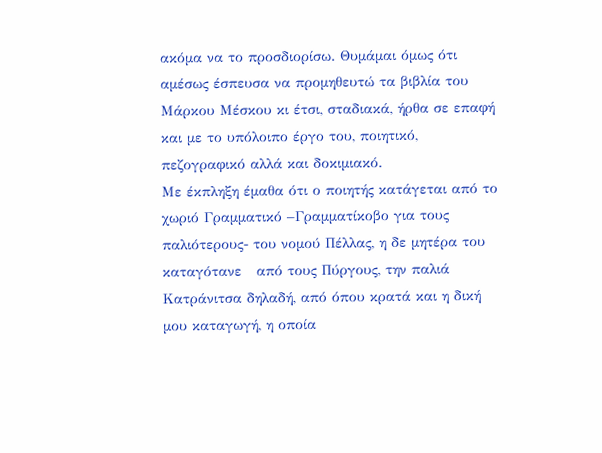ακόμα να το προσδιορίσω. Θυμάμαι όμως ότι αμέσως έσπευσα να προμηθευτώ τα βιβλία του Μάρκου Μέσκου κι έτσι, σταδιακά, ήρθα σε επαφή και με το υπόλοιπο έργο του, ποιητικό, πεζογραφικό αλλά και δοκιμιακό.
Με έκπληξη έμαθα ότι ο ποιητής κατάγεται από το χωριό Γραμματικό –Γραμματίκοβο για τους παλιότερους- του νομού Πέλλας, η δε μητέρα του καταγότανε   από τους Πύργους, την παλιά Κατράνιτσα δηλαδή, από όπου κρατά και η δική μου καταγωγή, η οποία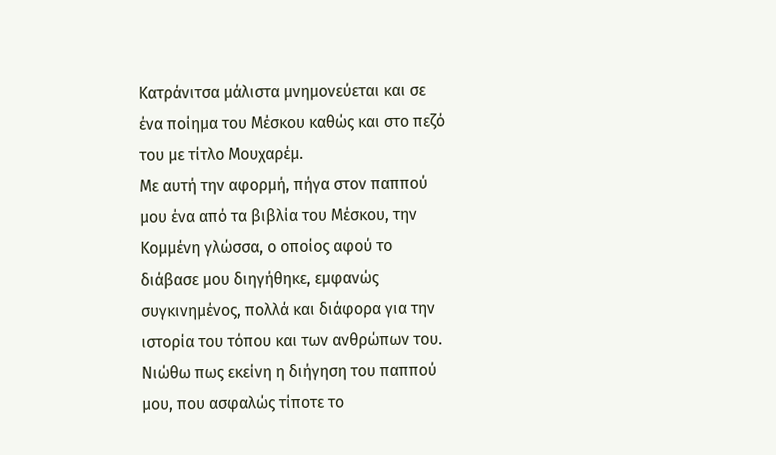Κατράνιτσα μάλιστα μνημονεύεται και σε ένα ποίημα του Μέσκου καθώς και στο πεζό του με τίτλο Μουχαρέμ.
Με αυτή την αφορμή, πήγα στον παππού μου ένα από τα βιβλία του Μέσκου, την Κομμένη γλώσσα, ο οποίος αφού το διάβασε μου διηγήθηκε, εμφανώς συγκινημένος, πολλά και διάφορα για την ιστορία του τόπου και των ανθρώπων του. Νιώθω πως εκείνη η διήγηση του παππού μου, που ασφαλώς τίποτε το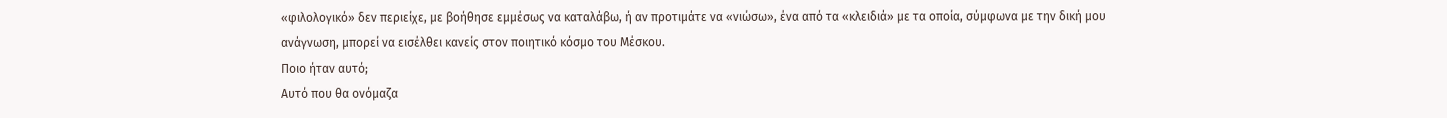«φιλολογικό» δεν περιείχε, με βοήθησε εμμέσως να καταλάβω, ή αν προτιμάτε να «νιώσω», ένα από τα «κλειδιά» με τα οποία, σύμφωνα με την δική μου ανάγνωση, μπορεί να εισέλθει κανείς στον ποιητικό κόσμο του Μέσκου.
Ποιο ήταν αυτό;
Αυτό που θα ονόμαζα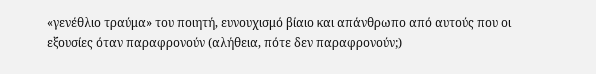«γενέθλιο τραύμα» του ποιητή, ευνουχισμό βίαιο και απάνθρωπο από αυτούς που οι εξουσίες όταν παραφρονούν (αλήθεια, πότε δεν παραφρονούν;)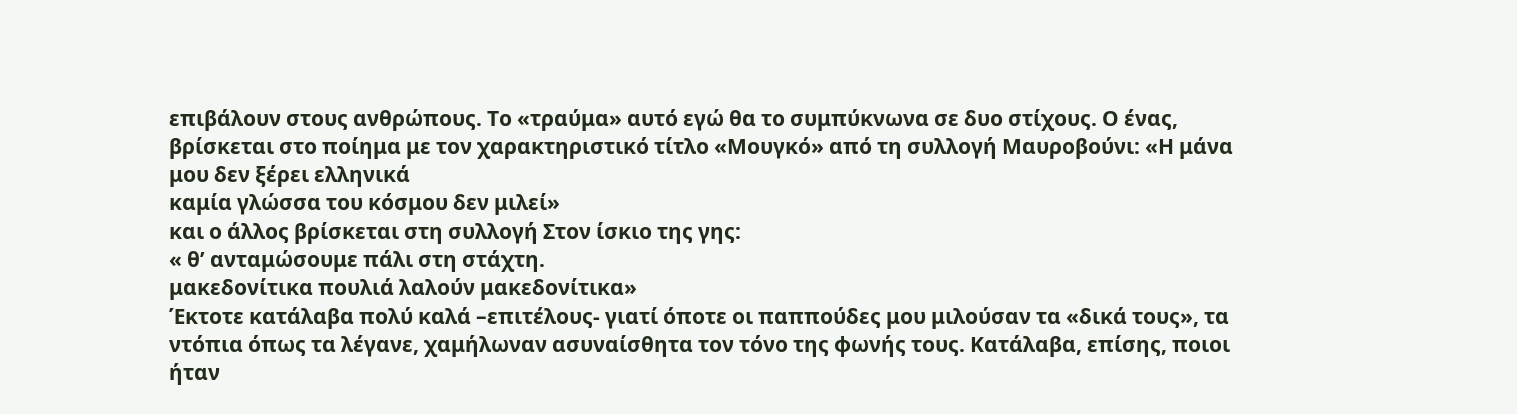επιβάλουν στους ανθρώπους. Το «τραύμα» αυτό εγώ θα το συμπύκνωνα σε δυο στίχους. Ο ένας, βρίσκεται στο ποίημα με τον χαρακτηριστικό τίτλο «Μουγκό» από τη συλλογή Μαυροβούνι: «Η μάνα μου δεν ξέρει ελληνικά
καμία γλώσσα του κόσμου δεν μιλεί»
και ο άλλος βρίσκεται στη συλλογή Στον ίσκιο της γης:
« θ’ ανταμώσουμε πάλι στη στάχτη.
μακεδονίτικα πουλιά λαλούν μακεδονίτικα»
Έκτοτε κατάλαβα πολύ καλά –επιτέλους- γιατί όποτε οι παππούδες μου μιλούσαν τα «δικά τους», τα ντόπια όπως τα λέγανε, χαμήλωναν ασυναίσθητα τον τόνο της φωνής τους. Κατάλαβα, επίσης, ποιοι ήταν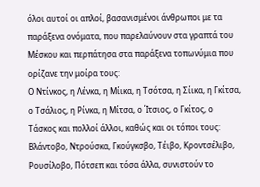όλοι αυτοί οι απλοί, βασανισμένοι άνθρωποι με τα παράξενα ονόματα, που παρελαύνουν στα γραπτά του Μέσκου και περπάτησα στα παράξενα τοπωνύμια που ορίζανε την μοίρα τους:
Ο Ντίνκος, η Λένκα, η Μίικα, η Τσότσα, η Σίικα, η Γκίτσα, ο Τσάλιος, η Ρίνκα, η Μίτσα, ο Ίτσιος, ο Γκίτος, ο Τάσκος και πολλοί άλλοι, καθώς και οι τόποι τους:
Βλάντοβο, Ντρούσκα, Γκούγκσβο, Τέιβο, Κροντσέλιβο, Ρουσίλοβο, Πότσεπ και τόσα άλλα, συνιστούν το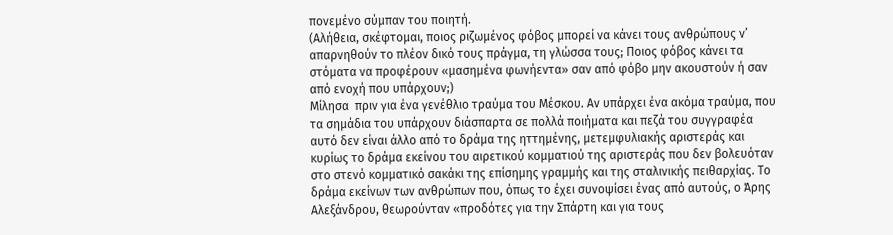πονεμένο σύμπαν του ποιητή.
(Αλήθεια, σκέφτομαι, ποιος ριζωμένος φόβος μπορεί να κάνει τους ανθρώπους ν’ απαρνηθούν το πλέον δικό τους πράγμα, τη γλώσσα τους; Ποιος φόβος κάνει τα στόματα να προφέρουν «μασημένα φωνήεντα» σαν από φόβο μην ακουστούν ή σαν από ενοχή που υπάρχουν;)
Μίλησα  πριν για ένα γενέθλιο τραύμα του Μέσκου. Αν υπάρχει ένα ακόμα τραύμα, που τα σημάδια του υπάρχουν διάσπαρτα σε πολλά ποιήματα και πεζά του συγγραφέα αυτό δεν είναι άλλο από το δράμα της ηττημένης, μετεμφυλιακής αριστεράς και κυρίως το δράμα εκείνου του αιρετικού κομματιού της αριστεράς που δεν βολευόταν στο στενό κομματικό σακάκι της επίσημης γραμμής και της σταλινικής πειθαρχίας. Το δράμα εκείνων των ανθρώπων που, όπως το έχει συνοψίσει ένας από αυτούς, ο Άρης Αλεξάνδρου, θεωρούνταν «προδότες για την Σπάρτη και για τους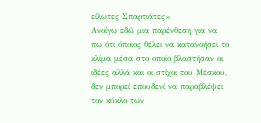είλωτες Σπαρτιάτες»
Ανοίγω εδώ μια παρένθεση για να πω ότι όποιος θέλει να κατανοήσει το κλίμα μέσα στο οποίο βλαστήσαν οι ιδέες αλλά και οι στίχοι του Μέσκου, δεν μπορεί επουδενί να παραβλέψει τον κύκλο των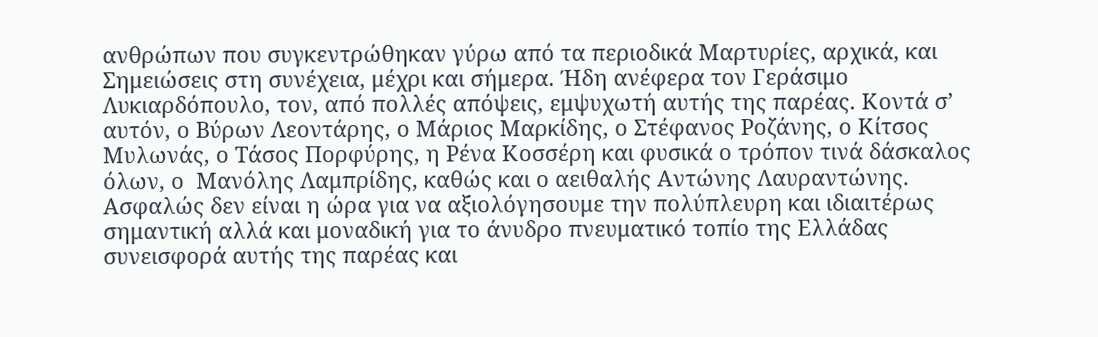ανθρώπων που συγκεντρώθηκαν γύρω από τα περιοδικά Μαρτυρίες, αρχικά, και Σημειώσεις στη συνέχεια, μέχρι και σήμερα. Ήδη ανέφερα τον Γεράσιμο Λυκιαρδόπουλο, τον, από πολλές απόψεις, εμψυχωτή αυτής της παρέας. Κοντά σ’ αυτόν, ο Βύρων Λεοντάρης, ο Μάριος Μαρκίδης, ο Στέφανος Ροζάνης, ο Κίτσος Μυλωνάς, ο Τάσος Πορφύρης, η Ρένα Κοσσέρη και φυσικά ο τρόπον τινά δάσκαλος όλων, ο  Μανόλης Λαμπρίδης, καθώς και ο αειθαλής Αντώνης Λαυραντώνης.
Ασφαλώς δεν είναι η ώρα για να αξιολόγησουμε την πολύπλευρη και ιδιαιτέρως σημαντική αλλά και μοναδική για το άνυδρο πνευματικό τοπίο της Ελλάδας συνεισφορά αυτής της παρέας και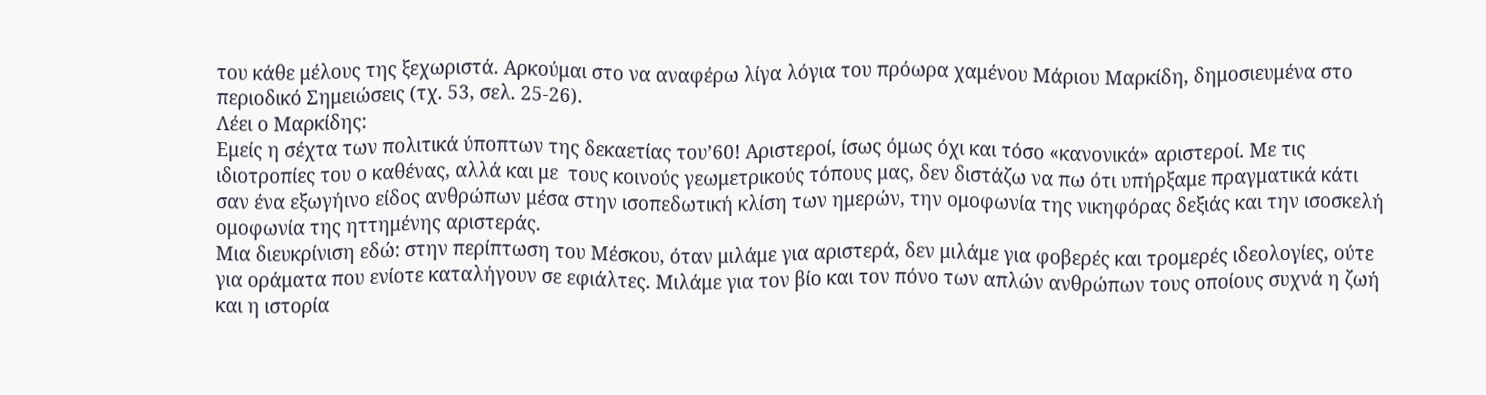του κάθε μέλους της ξεχωριστά. Αρκούμαι στο να αναφέρω λίγα λόγια του πρόωρα χαμένου Μάριου Μαρκίδη, δημοσιευμένα στο περιοδικό Σημειώσεις (τχ. 53, σελ. 25-26).
Λέει ο Μαρκίδης:
Εμείς η σέχτα των πολιτικά ύποπτων της δεκαετίας του’60! Αριστεροί, ίσως όμως όχι και τόσο «κανονικά» αριστεροί. Με τις ιδιοτροπίες του ο καθένας, αλλά και με  τους κοινούς γεωμετρικούς τόπους μας, δεν διστάζω να πω ότι υπήρξαμε πραγματικά κάτι σαν ένα εξωγήινο είδος ανθρώπων μέσα στην ισοπεδωτική κλίση των ημερών, την ομοφωνία της νικηφόρας δεξιάς και την ισοσκελή ομοφωνία της ηττημένης αριστεράς.
Μια διευκρίνιση εδώ: στην περίπτωση του Μέσκου, όταν μιλάμε για αριστερά, δεν μιλάμε για φοβερές και τρομερές ιδεολογίες, ούτε για οράματα που ενίοτε καταλήγουν σε εφιάλτες. Μιλάμε για τον βίο και τον πόνο των απλών ανθρώπων τους οποίους συχνά η ζωή και η ιστορία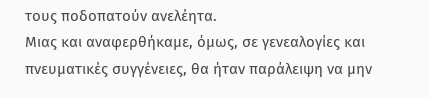τους ποδοπατούν ανελέητα.
Μιας και αναφερθήκαμε, όμως, σε γενεαλογίες και πνευματικές συγγένειες, θα ήταν παράλειψη να μην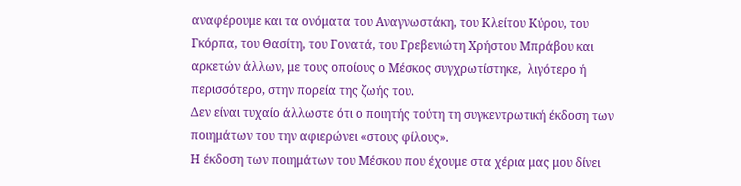αναφέρουμε και τα ονόματα του Αναγνωστάκη, του Κλείτου Κύρου, του Γκόρπα, του Θασίτη, του Γονατά, του Γρεβενιώτη Χρήστου Μπράβου και αρκετών άλλων, με τους οποίους ο Μέσκος συγχρωτίστηκε,  λιγότερο ή  περισσότερο, στην πορεία της ζωής του.
Δεν είναι τυχαίο άλλωστε ότι ο ποιητής τούτη τη συγκεντρωτική έκδοση των ποιημάτων του την αφιερώνει «στους φίλους».
Η έκδοση των ποιημάτων του Μέσκου που έχουμε στα χέρια μας μου δίνει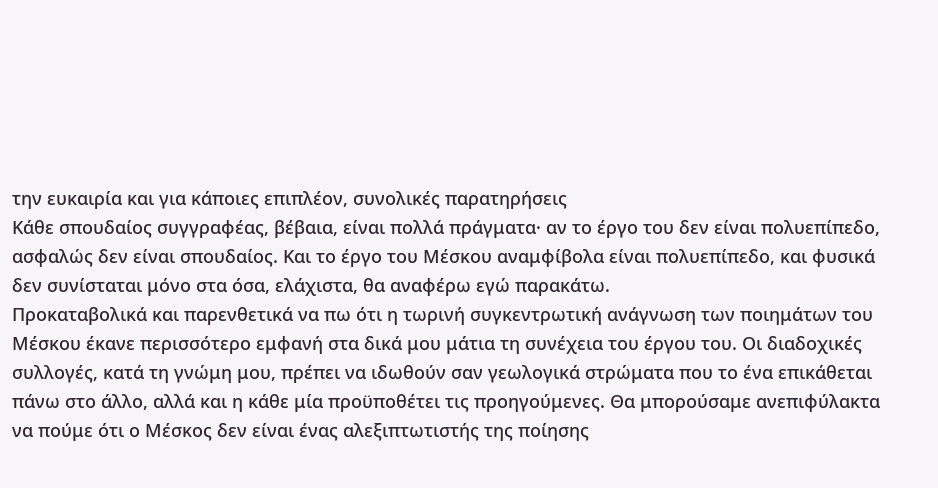την ευκαιρία και για κάποιες επιπλέον, συνολικές παρατηρήσεις
Κάθε σπουδαίος συγγραφέας, βέβαια, είναι πολλά πράγματα· αν το έργο του δεν είναι πολυεπίπεδο, ασφαλώς δεν είναι σπουδαίος. Και το έργο του Μέσκου αναμφίβολα είναι πολυεπίπεδο, και φυσικά δεν συνίσταται μόνο στα όσα, ελάχιστα, θα αναφέρω εγώ παρακάτω.
Προκαταβολικά και παρενθετικά να πω ότι η τωρινή συγκεντρωτική ανάγνωση των ποιημάτων του Μέσκου έκανε περισσότερο εμφανή στα δικά μου μάτια τη συνέχεια του έργου του. Οι διαδοχικές συλλογές, κατά τη γνώμη μου, πρέπει να ιδωθούν σαν γεωλογικά στρώματα που το ένα επικάθεται πάνω στο άλλο, αλλά και η κάθε μία προϋποθέτει τις προηγούμενες. Θα μπορούσαμε ανεπιφύλακτα να πούμε ότι ο Μέσκος δεν είναι ένας αλεξιπτωτιστής της ποίησης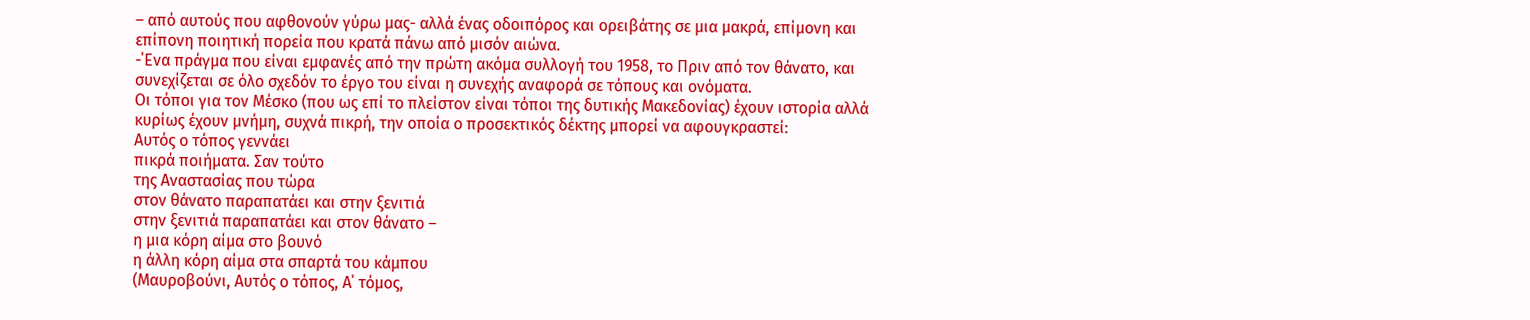– από αυτούς που αφθονούν γύρω μας- αλλά ένας οδοιπόρος και ορειβάτης σε μια μακρά, επίμονη και επίπονη ποιητική πορεία που κρατά πάνω από μισόν αιώνα.
-΄Ενα πράγμα που είναι εμφανές από την πρώτη ακόμα συλλογή του 1958, το Πριν από τον θάνατο, και συνεχίζεται σε όλο σχεδόν το έργο του είναι η συνεχής αναφορά σε τόπους και ονόματα.
Οι τόποι για τον Μέσκο (που ως επί το πλείστον είναι τόποι της δυτικής Μακεδονίας) έχουν ιστορία αλλά κυρίως έχουν μνήμη, συχνά πικρή, την οποία ο προσεκτικός δέκτης μπορεί να αφουγκραστεί:
Αυτός ο τόπος γεννάει
πικρά ποιήματα. Σαν τούτο
της Αναστασίας που τώρα
στον θάνατο παραπατάει και στην ξενιτιά
στην ξενιτιά παραπατάει και στον θάνατο –
η μια κόρη αίμα στο βουνό
η άλλη κόρη αίμα στα σπαρτά του κάμπου
(Μαυροβούνι, Αυτός ο τόπος, Α΄ τόμος,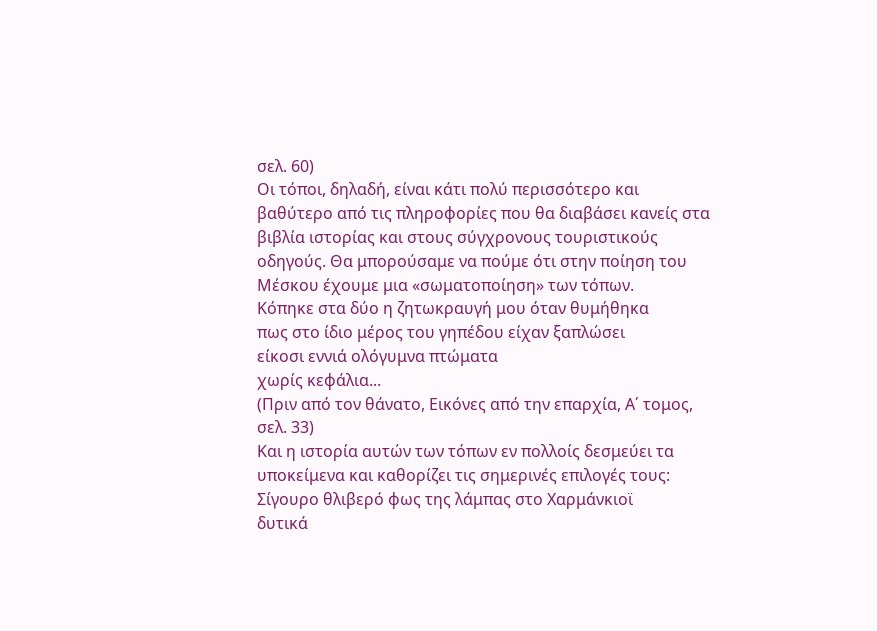σελ. 60)
Οι τόποι, δηλαδή, είναι κάτι πολύ περισσότερο και βαθύτερο από τις πληροφορίες που θα διαβάσει κανείς στα βιβλία ιστορίας και στους σύγχρονους τουριστικούς οδηγούς. Θα μπορούσαμε να πούμε ότι στην ποίηση του Μέσκου έχουμε μια «σωματοποίηση» των τόπων.
Κόπηκε στα δύο η ζητωκραυγή μου όταν θυμήθηκα
πως στο ίδιο μέρος του γηπέδου είχαν ξαπλώσει
είκοσι εννιά ολόγυμνα πτώματα
χωρίς κεφάλια...
(Πριν από τον θάνατο, Εικόνες από την επαρχία, Α΄ τομος, σελ. 33)
Και η ιστορία αυτών των τόπων εν πολλοίς δεσμεύει τα υποκείμενα και καθορίζει τις σημερινές επιλογές τους:
Σίγουρο θλιβερό φως της λάμπας στο Χαρμάνκιοϊ
δυτικά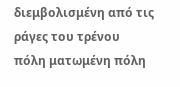διεμβολισμένη από τις ράγες του τρένου
πόλη ματωμένη πόλη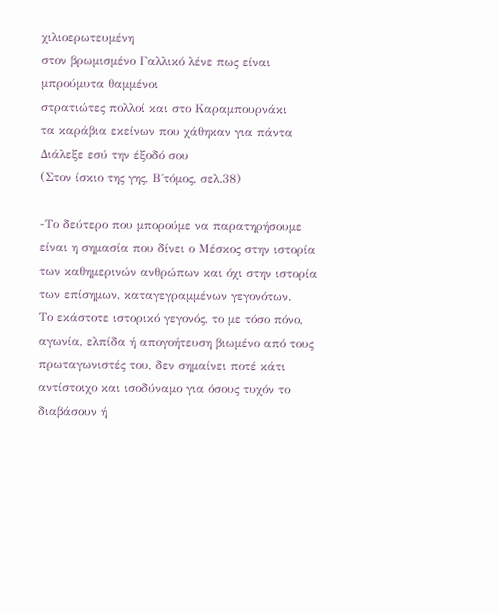χιλιοερωτευμένη
στον βρωμισμένο Γαλλικό λένε πως είναι μπρούμυτα θαμμένοι
στρατιώτες πολλοί και στο Καραμπουρνάκι
τα καράβια εκείνων που χάθηκαν για πάντα
Διάλεξε εσύ την έξοδό σου
(Στον ίσκιο της γης, Β΄τόμος, σελ.38)

-Το δεύτερο που μπορούμε να παρατηρήσουμε είναι η σημασία που δίνει ο Μέσκος στην ιστορία των καθημερινών ανθρώπων και όχι στην ιστορία των επίσημων, καταγεγραμμένων γεγονότων.
Το εκάστοτε ιστορικό γεγονός, το με τόσο πόνο, αγωνία, ελπίδα ή απογοήτευση βιωμένο από τους πρωταγωνιστές του, δεν σημαίνει ποτέ κάτι αντίστοιχο και ισοδύναμο για όσους τυχόν το διαβάσουν ή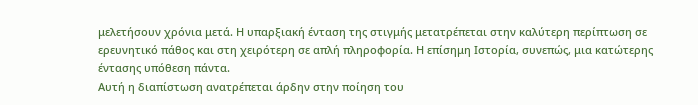μελετήσουν χρόνια μετά. Η υπαρξιακή ένταση της στιγμής μετατρέπεται στην καλύτερη περίπτωση σε ερευνητικό πάθος και στη χειρότερη σε απλή πληροφορία. Η επίσημη Ιστορία, συνεπώς, μια κατώτερης έντασης υπόθεση πάντα.
Αυτή η διαπίστωση ανατρέπεται άρδην στην ποίηση του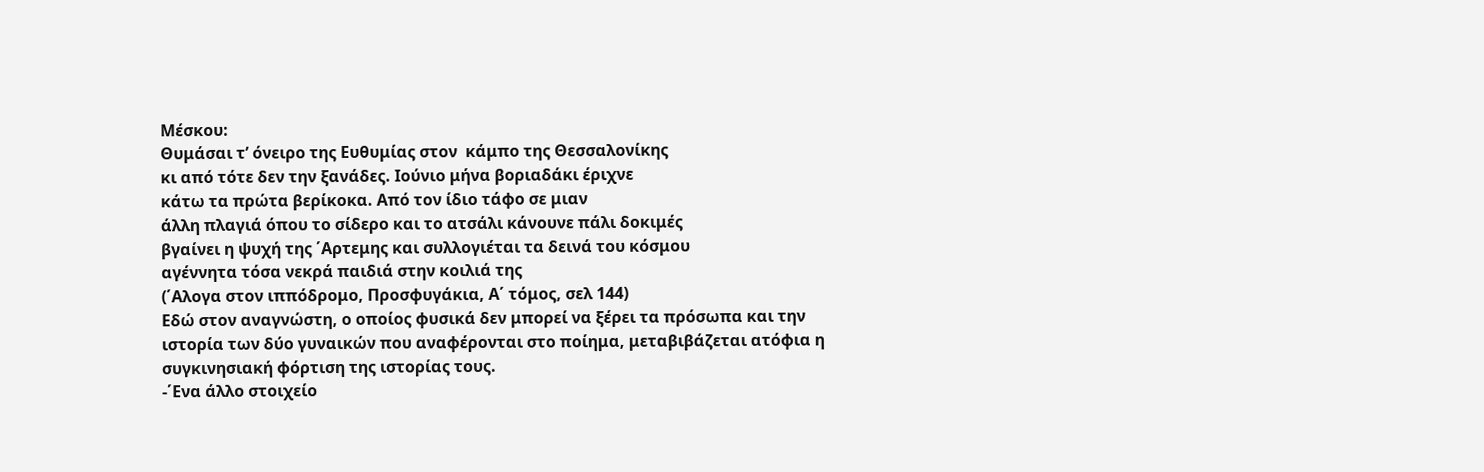Μέσκου:
Θυμάσαι τ’ όνειρο της Ευθυμίας στον  κάμπο της Θεσσαλονίκης
κι από τότε δεν την ξανάδες. Ιούνιο μήνα βοριαδάκι έριχνε
κάτω τα πρώτα βερίκοκα. Από τον ίδιο τάφο σε μιαν
άλλη πλαγιά όπου το σίδερο και το ατσάλι κάνουνε πάλι δοκιμές
βγαίνει η ψυχή της ΄Αρτεμης και συλλογιέται τα δεινά του κόσμου
αγέννητα τόσα νεκρά παιδιά στην κοιλιά της
(΄Αλογα στον ιππόδρομο, Προσφυγάκια, Α΄ τόμος, σελ 144)
Εδώ στον αναγνώστη, ο οποίος φυσικά δεν μπορεί να ξέρει τα πρόσωπα και την ιστορία των δύο γυναικών που αναφέρονται στο ποίημα, μεταβιβάζεται ατόφια η συγκινησιακή φόρτιση της ιστορίας τους.
-΄Ενα άλλο στοιχείο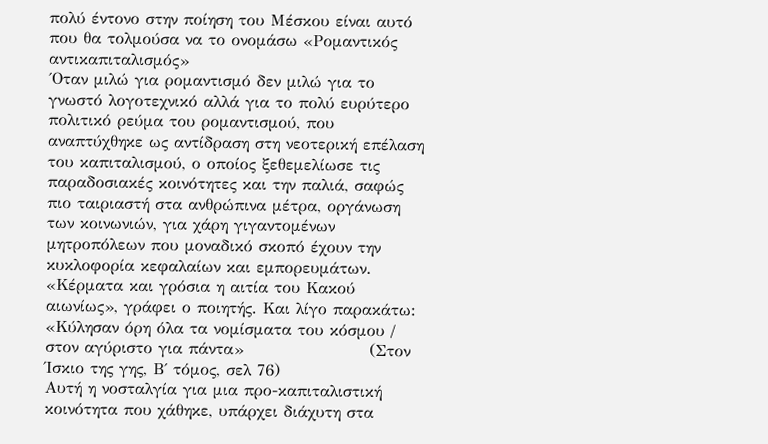πολύ έντονο στην ποίηση του Μέσκου είναι αυτό που θα τολμούσα να το ονομάσω «Ρομαντικός αντικαπιταλισμός»
΄Οταν μιλώ για ρομαντισμό δεν μιλώ για το γνωστό λογοτεχνικό αλλά για το πολύ ευρύτερο πολιτικό ρεύμα του ρομαντισμού, που αναπτύχθηκε ως αντίδραση στη νεοτερική επέλαση του καπιταλισμού, ο οποίος ξεθεμελίωσε τις παραδοσιακές κοινότητες και την παλιά, σαφώς πιο ταιριαστή στα ανθρώπινα μέτρα, οργάνωση των κοινωνιών, για χάρη γιγαντομένων μητροπόλεων που μοναδικό σκοπό έχουν την κυκλοφορία κεφαλαίων και εμπορευμάτων.
«Κέρματα και γρόσια η αιτία του Κακού αιωνίως», γράφει ο ποιητής. Και λίγο παρακάτω: «Κύλησαν όρη όλα τα νομίσματα του κόσμου / στον αγύριστο για πάντα»                     (Στον Ίσκιο της γης, Β΄ τόμος, σελ 76)
Αυτή η νοσταλγία για μια προ-καπιταλιστική κοινότητα που χάθηκε, υπάρχει διάχυτη στα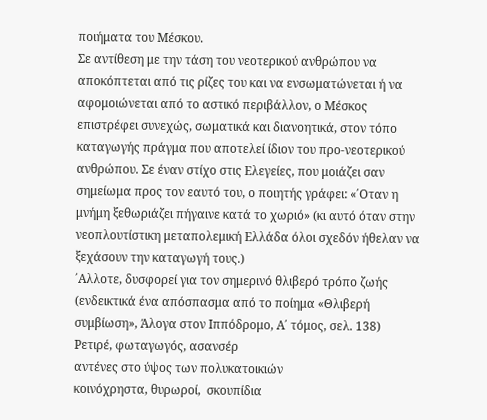ποιήματα του Μέσκου.
Σε αντίθεση με την τάση του νεοτερικού ανθρώπου να αποκόπτεται από τις ρίζες του και να ενσωματώνεται ή να αφομοιώνεται από το αστικό περιβάλλον, ο Μέσκος επιστρέφει συνεχώς, σωματικά και διανοητικά, στον τόπο καταγωγής πράγμα που αποτελεί ίδιον του προ-νεοτερικού ανθρώπου. Σε έναν στίχο στις Ελεγείες, που μοιάζει σαν σημείωμα προς τον εαυτό του, ο ποιητής γράφει: «΄Οταν η μνήμη ξεθωριάζει πήγαινε κατά το χωριό» (κι αυτό όταν στην νεοπλουτίστικη μεταπολεμική Ελλάδα όλοι σχεδόν ήθελαν να ξεχάσουν την καταγωγή τους.)
΄Αλλοτε, δυσφορεί για τον σημερινό θλιβερό τρόπο ζωής (ενδεικτικά ένα απόσπασμα από το ποίημα «Θλιβερή συμβίωση», Άλογα στον Ιππόδρομο, Α΄ τόμος, σελ. 138)
Ρετιρέ, φωταγωγός, ασανσέρ
αντένες στο ύψος των πολυκατοικιών
κοινόχρηστα, θυρωροί,  σκουπίδια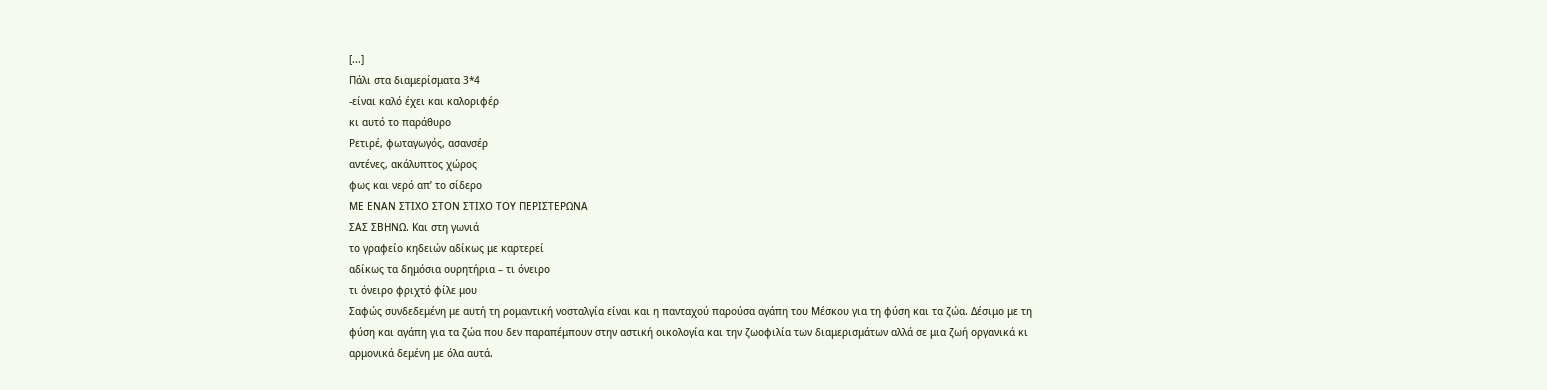[...]
Πάλι στα διαμερίσματα 3*4
-είναι καλό έχει και καλοριφέρ
κι αυτό το παράθυρο
Ρετιρέ, φωταγωγός, ασανσέρ
αντένες, ακάλυπτος χώρος
φως και νερό απ’ το σίδερο
ΜΕ ΕΝΑΝ ΣΤΙΧΟ ΣΤΟΝ ΣΤΙΧΟ ΤΟΥ ΠΕΡΙΣΤΕΡΩΝΑ
ΣΑΣ ΣΒΗΝΩ. Και στη γωνιά
το γραφείο κηδειών αδίκως με καρτερεί
αδίκως τα δημόσια ουρητήρια – τι όνειρο
τι όνειρο φριχτό φίλε μου
Σαφώς συνδεδεμένη με αυτή τη ρομαντική νοσταλγία είναι και η πανταχού παρούσα αγάπη του Μέσκου για τη φύση και τα ζώα. Δέσιμο με τη φύση και αγάπη για τα ζώα που δεν παραπέμπουν στην αστική οικολογία και την ζωοφιλία των διαμερισμάτων αλλά σε μια ζωή οργανικά κι αρμονικά δεμένη με όλα αυτά.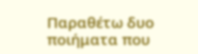Παραθέτω δυο ποιήματα που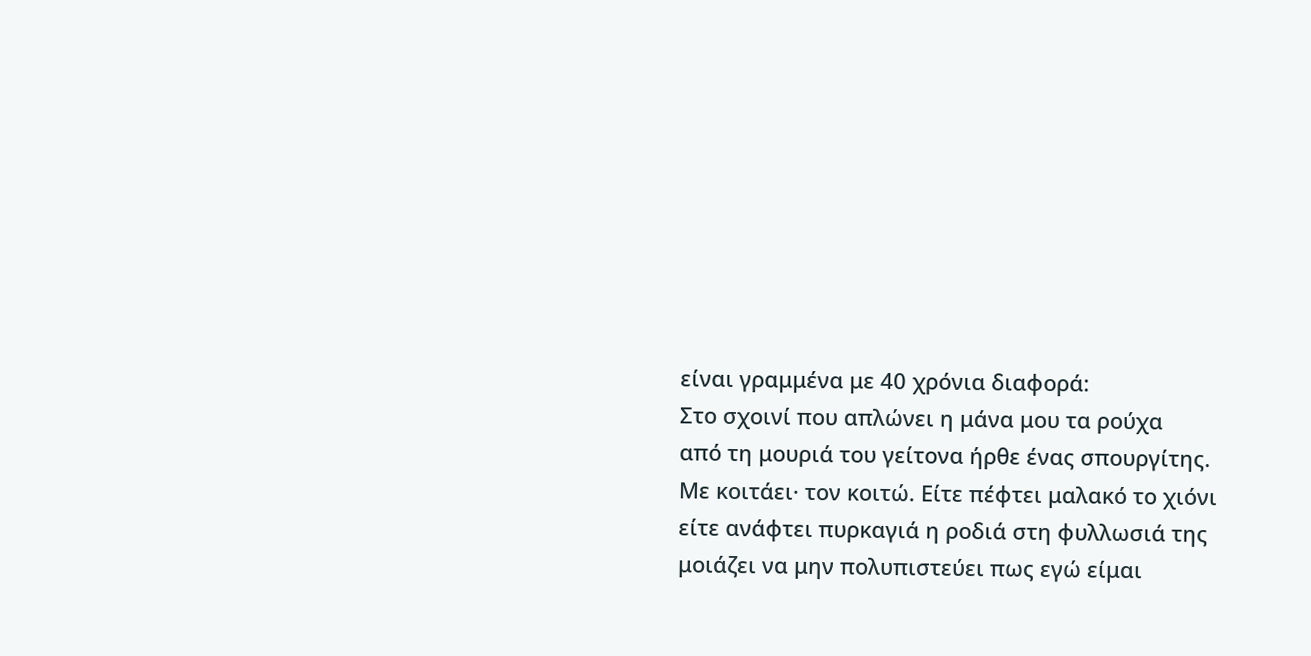είναι γραμμένα με 40 χρόνια διαφορά:
Στο σχοινί που απλώνει η μάνα μου τα ρούχα
από τη μουριά του γείτονα ήρθε ένας σπουργίτης.
Με κοιτάει· τον κοιτώ. Είτε πέφτει μαλακό το χιόνι
είτε ανάφτει πυρκαγιά η ροδιά στη φυλλωσιά της
μοιάζει να μην πολυπιστεύει πως εγώ είμαι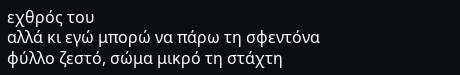εχθρός του
αλλά κι εγώ μπορώ να πάρω τη σφεντόνα
φύλλο ζεστό, σώμα μικρό τη στάχτη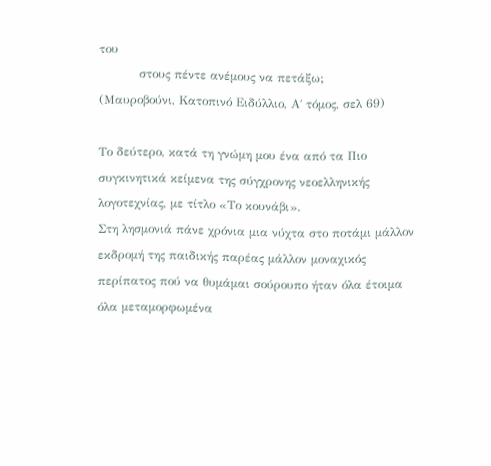του
          στους πέντε ανέμους να πετάξω;
(Μαυροβούνι, Κατοπινό Ειδύλλιο, Α΄ τόμος, σελ 69)

Το δεύτερο, κατά τη γνώμη μου ένα από τα Πιο συγκινητικά κείμενα της σύγχρονης νεοελληνικής λογοτεχνίας, με τίτλο «Το κουνάβι».
Στη λησμονιά πάνε χρόνια μια νύχτα στο ποτάμι μάλλον εκδρομή της παιδικής παρέας μάλλον μοναχικός περίπατος πού να θυμάμαι σούρουπο ήταν όλα έτοιμα όλα μεταμορφωμένα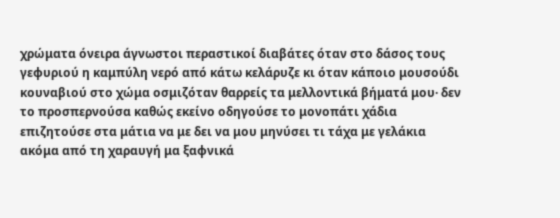χρώματα όνειρα άγνωστοι περαστικοί διαβάτες όταν στο δάσος τους γεφυριού η καμπύλη νερό από κάτω κελάρυζε κι όταν κάποιο μουσούδι κουναβιού στο χώμα οσμιζόταν θαρρείς τα μελλοντικά βήματά μου· δεν το προσπερνούσα καθώς εκείνο οδηγούσε το μονοπάτι χάδια επιζητούσε στα μάτια να με δει να μου μηνύσει τι τάχα με γελάκια ακόμα από τη χαραυγή μα ξαφνικά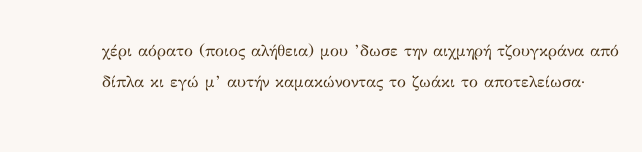χέρι αόρατο (ποιος αλήθεια) μου ’δωσε την αιχμηρή τζουγκράνα από δίπλα κι εγώ μ’ αυτήν καμακώνοντας το ζωάκι το αποτελείωσα·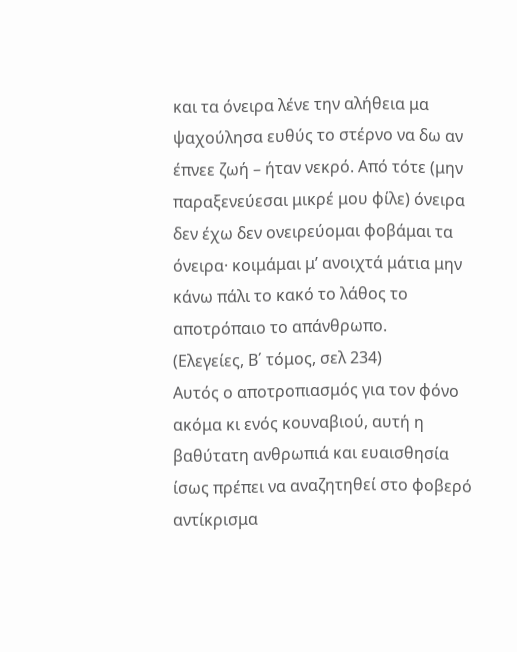και τα όνειρα λένε την αλήθεια μα ψαχούλησα ευθύς το στέρνο να δω αν έπνεε ζωή – ήταν νεκρό. Από τότε (μην παραξενεύεσαι μικρέ μου φίλε) όνειρα δεν έχω δεν ονειρεύομαι φοβάμαι τα όνειρα· κοιμάμαι μ’ ανοιχτά μάτια μην κάνω πάλι το κακό το λάθος το αποτρόπαιο το απάνθρωπο.
(Ελεγείες, Β΄ τόμος, σελ 234)
Αυτός ο αποτροπιασμός για τον φόνο ακόμα κι ενός κουναβιού, αυτή η βαθύτατη ανθρωπιά και ευαισθησία ίσως πρέπει να αναζητηθεί στο φοβερό αντίκρισμα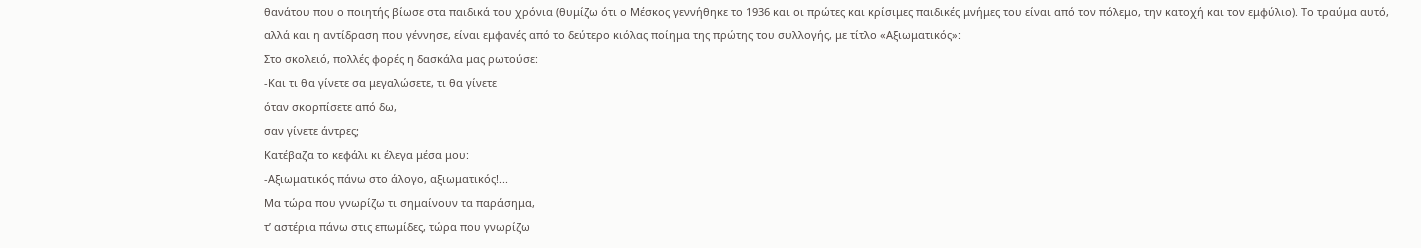θανάτου που ο ποιητής βίωσε στα παιδικά του χρόνια (θυμίζω ότι ο Μέσκος γεννήθηκε το 1936 και οι πρώτες και κρίσιμες παιδικές μνήμες του είναι από τον πόλεμο, την κατοχή και τον εμφύλιο). Το τραύμα αυτό, αλλά και η αντίδραση που γέννησε, είναι εμφανές από το δεύτερο κιόλας ποίημα της πρώτης του συλλογής, με τίτλο «Αξιωματικός»:
Στο σκολειό, πολλές φορές η δασκάλα μας ρωτούσε:
-Και τι θα γίνετε σα μεγαλώσετε, τι θα γίνετε
όταν σκορπίσετε από δω,
σαν γίνετε άντρες;
Κατέβαζα το κεφάλι κι έλεγα μέσα μου:
-Αξιωματικός πάνω στο άλογο, αξιωματικός!...
Μα τώρα που γνωρίζω τι σημαίνουν τα παράσημα,
τ’ αστέρια πάνω στις επωμίδες, τώρα που γνωρίζω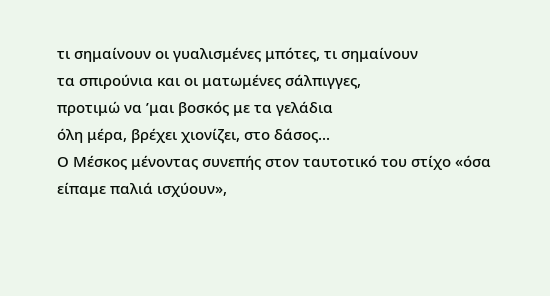τι σημαίνουν οι γυαλισμένες μπότες, τι σημαίνουν
τα σπιρούνια και οι ματωμένες σάλπιγγες,
προτιμώ να ’μαι βοσκός με τα γελάδια
όλη μέρα, βρέχει χιονίζει, στο δάσος...
Ο Μέσκος μένοντας συνεπής στον ταυτοτικό του στίχο «όσα είπαμε παλιά ισχύουν»,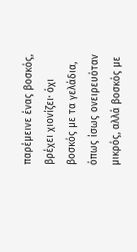παρέμεινε ένας βοσκός, βρέχει χιονίζει· όχι βοσκός με τα γελάδια, όπως ίσως ονειρευόταν μικρός, αλλά βοσκός με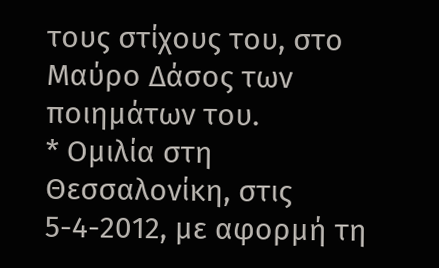τους στίχους του, στο Μαύρο Δάσος των ποιημάτων του.
* Ομιλία στη Θεσσαλονίκη, στις 5-4-2012, με αφορμή τη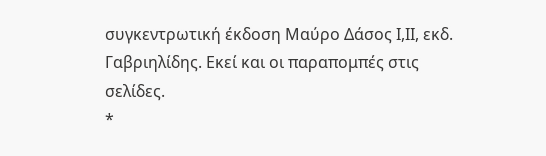συγκεντρωτική έκδοση Μαύρο Δάσος Ι,ΙΙ, εκδ. Γαβριηλίδης. Εκεί και οι παραπομπές στις σελίδες.
*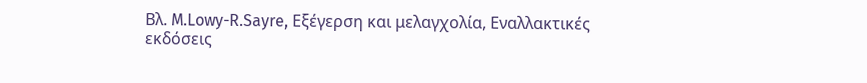Βλ. M.Lowy-R.Sayre, Εξέγερση και μελαγχολία, Εναλλακτικές εκδόσεις